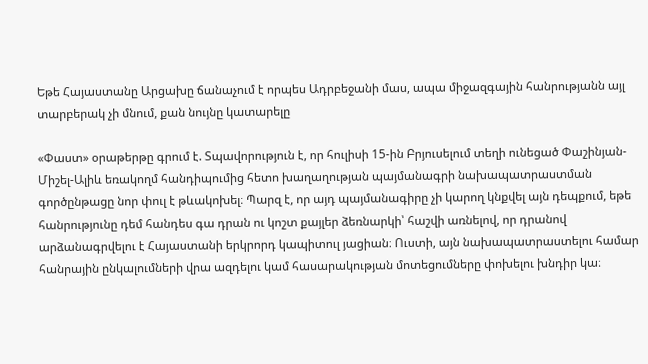Եթե Հայաստանը Արցախը ճանաչում է որպես Ադրբեջանի մաս, ապա միջազգային հանրությանն այլ տարբերակ չի մնում, քան նույնը կատարելը

«Փաստ» օրաթերթը գրում է. Տպավորություն է, որ հուլիսի 15-ին Բրյուսելում տեղի ունեցած Փաշինյան-Միշել-Ալիև եռակողմ հանդիպումից հետո խաղաղության պայմանագրի նախապատրաստման գործընթացը նոր փուլ է թևակոխել։ Պարզ է, որ այդ պայմանագիրը չի կարող կնքվել այն դեպքում, եթե հանրությունը դեմ հանդես գա դրան ու կոշտ քայլեր ձեռնարկի՝ հաշվի առնելով, որ դրանով արձանագրվելու է Հայաստանի երկրորդ կապիտուլ յացիան։ Ուստի, այն նախապատրաստելու համար հանրային ընկալումների վրա ազդելու կամ հասարակության մոտեցումները փոխելու խնդիր կա։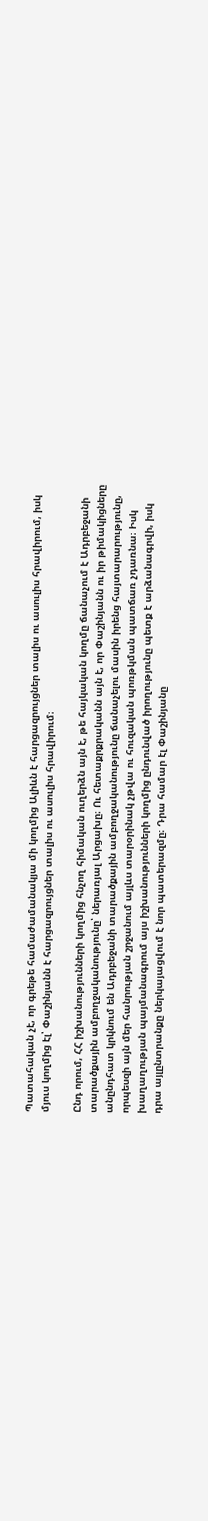Պատահական չէ, որ գրեթե համաժամանակյա մի կողմից Ալիևն է հարցազրույցներ տալիս ու ասուլիս հրավիրում, իսկ մյուս կողմից էլ՝ Փաշինյանն է հարցազրույցներ տալիս ու ասուլիս հրավիրում։

Ընդ որում, ՀՀ իշխանությունների կողմից հնչող հիմական ուղերձն այն է, թե հայկական կողմը ճանաչում է Ադրբեջանի տարածքային ամբողջականությունը՝ ներառյալ Արցախը։ Ու հետաքրքրականն այն է, որ Փաշինյանն ու իր թիմակիցները անընդհատ կրկնում են Ադրբեջանի տարածքային ամբողջականությունը ճանաչելու մասին իրենց հայտարարությունը, որպեսզի այն մեր հանրության շրջանում այլևս տարօրինակ չթվա ու հուզական պոռթկման պատճառ չդառնա։ Իսկ խաղաղության պայմանագրում այս իշխանությունների կողմից ընդունված իրողությունը պետք է արձանագրվի, իսկ դրա այլընտրանքը ներկայացվում է նոր պատերազմը։ Դրա համար էլ Փաշինյանը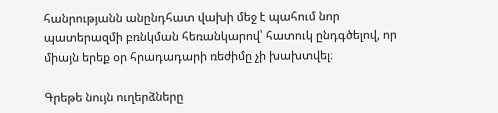հանրությանն անընդհատ վախի մեջ է պահում նոր պատերազմի բռնկման հեռանկարով՝ հատուկ ընդգծելով, որ միայն երեք օր հրադադարի ռեժիմը չի խախտվել։

Գրեթե նույն ուղերձները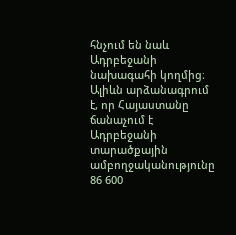հնչում են նաև Ադրբեջանի նախագահի կողմից։ Ալիևն արձանագրում է, որ Հայաստանը ճանաչում է Ադրբեջանի տարածքային ամբողջականությունը 86 600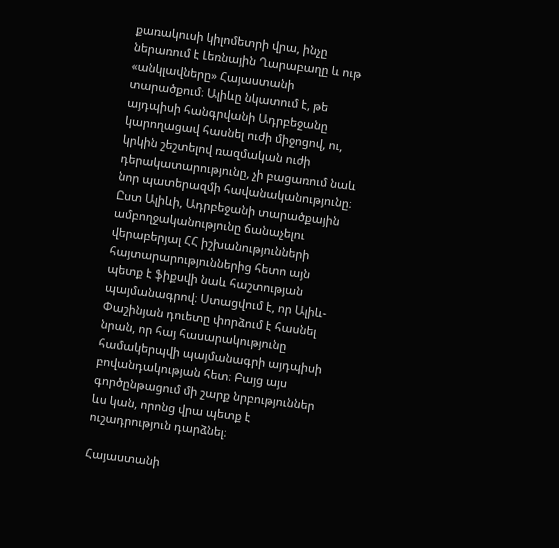քառակուսի կիլոմետրի վրա, ինչը ներառում է Լեռնային Ղարաբաղը և ութ «անկլավները» Հայաստանի տարածքում։ Ալիևը նկատում է, թե այդպիսի հանգրվանի Ադրբեջանը կարողացավ հասնել ուժի միջոցով, ու, կրկին շեշտելով ռազմական ուժի դերակատարությունը, չի բացառում նաև նոր պատերազմի հավանականությունը։ Ըստ Ալիևի, Ադրբեջանի տարածքային ամբողջականությունը ճանաչելու վերաբերյալ ՀՀ իշխանությունների հայտարարություններից հետո այն պետք է ֆիքսվի նաև հաշտության պայմանագրով։ Ստացվում է, որ Ալիև-Փաշինյան դուետը փորձում է հասնել նրան, որ հայ հասարակությունը համակերպվի պայմանագրի այդպիսի բովանդակության հետ։ Բայց այս գործընթացում մի շարք նրբություններ ևս կան, որոնց վրա պետք է ուշադրություն դարձնել։

Հայաստանի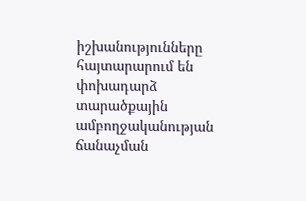իշխանությունները հայտարարում են փոխադարձ տարածքային ամբողջականության ճանաչման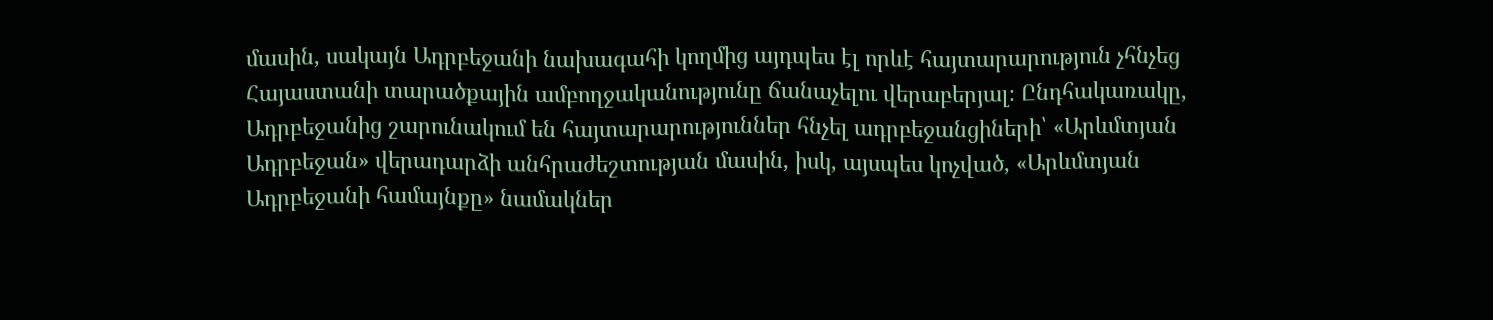մասին, սակայն Ադրբեջանի նախագահի կողմից այդպես էլ որևէ հայտարարություն չհնչեց Հայաստանի տարածքային ամբողջականությունը ճանաչելու վերաբերյալ։ Ընդհակառակը, Ադրբեջանից շարունակում են հայտարարություններ հնչել ադրբեջանցիների՝ «Արևմտյան Ադրբեջան» վերադարձի անհրաժեշտության մասին, իսկ, այսպես կոչված, «Արևմտյան Ադրբեջանի համայնքը» նամակներ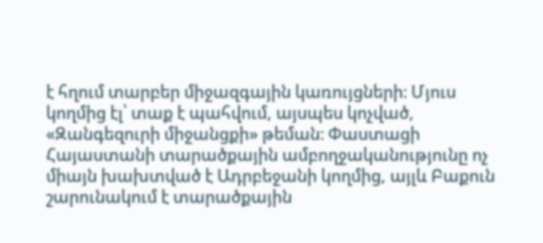է հղում տարբեր միջազգային կառույցների։ Մյուս կողմից էլ՝ տաք է պահվում, այսպես կոչված, «Զանգեզուրի միջանցքի» թեման։ Փաստացի Հայաստանի տարածքային ամբողջականությունը ոչ միայն խախտված է Ադրբեջանի կողմից, այլև Բաքուն շարունակում է տարածքային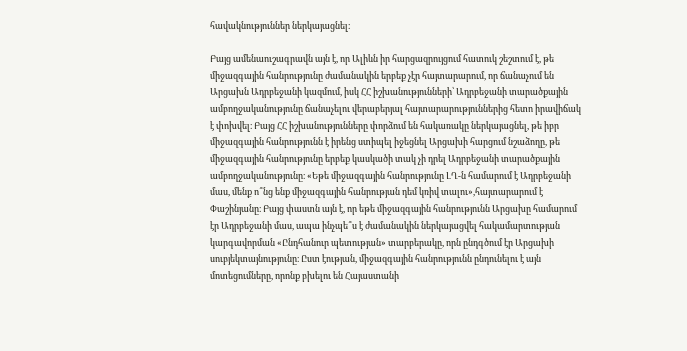հավակնություններ ներկայացնել։

Բայց ամենաուշագրավն այն է, որ Ալիևն իր հարցազրույցում հատուկ շեշտում է, թե միջազգային հանրությունը ժամանակին երբեք չէր հայտարարում, որ ճանաչում են Արցախն Ադրբեջանի կազմում, իսկ ՀՀ իշխանությունների՝ Ադրբեջանի տարածքային ամբողջականությունը ճանաչելու վերաբերյալ հայտարարություններից հետո իրավիճակ է փոխվել։ Բայց ՀՀ իշխանությունները փորձում են հակառակը ներկայացնել, թե իբր միջազգային հանրությունն է իրենց ստիպել իջեցնել Արցախի հարցում նշաձողը, թե միջազգային հանրությունը երբեք կասկածի տակ չի դրել Ադրբեջանի տարածքային ամբողջականությունը։ «Եթե միջազգային հանրությունը ԼՂ-ն համարում է Ադրբեջանի մաս, մենք ո՞նց ենք միջազգային հանրության դեմ կռիվ տալու»,հայտարարում է Փաշինյանը։ Բայց փաստն այն է, որ եթե միջազգային հանրությունն Արցախը համարում էր Ադրբեջանի մաս, ապա ինչպե՞ս է ժամանակին ներկայացվել հակամարտության կարգավորման «Ընդհանուր պետության» տարբերակը, որն ընդգծում էր Արցախի սուբյեկտայնությունը։ Ըստ էության, միջազգային հանրությունն ընդունելու է այն մոտեցումները, որոնք բխելու են Հայաստանի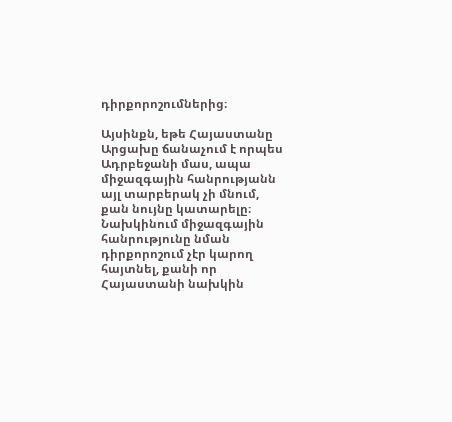դիրքորոշումներից։

Այսինքն, եթե Հայաստանը Արցախը ճանաչում է որպես Ադրբեջանի մաս, ապա միջազգային հանրությանն այլ տարբերակ չի մնում, քան նույնը կատարելը։ Նախկինում միջազգային հանրությունը նման դիրքորոշում չէր կարող հայտնել, քանի որ Հայաստանի նախկին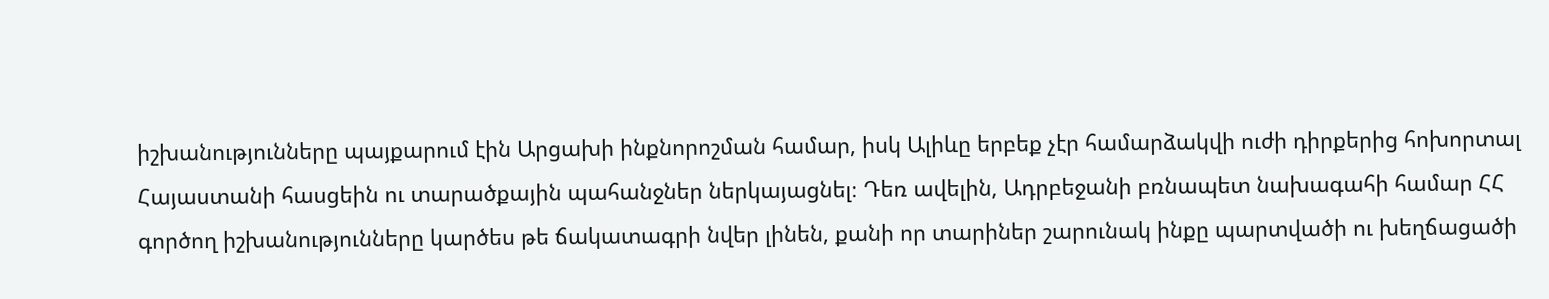իշխանությունները պայքարում էին Արցախի ինքնորոշման համար, իսկ Ալիևը երբեք չէր համարձակվի ուժի դիրքերից հոխորտալ Հայաստանի հասցեին ու տարածքային պահանջներ ներկայացնել։ Դեռ ավելին, Ադրբեջանի բռնապետ նախագահի համար ՀՀ գործող իշխանությունները կարծես թե ճակատագրի նվեր լինեն, քանի որ տարիներ շարունակ ինքը պարտվածի ու խեղճացածի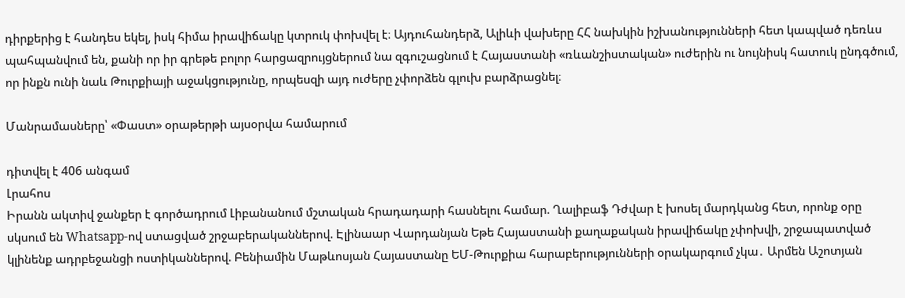դիրքերից է հանդես եկել, իսկ հիմա իրավիճակը կտրուկ փոխվել է։ Այդուհանդերձ, Ալիևի վախերը ՀՀ նախկին իշխանությունների հետ կապված դեռևս պահպանվում են, քանի որ իր գրեթե բոլոր հարցազրույցներում նա զգուշացնում է Հայաստանի «ռևանշիստական» ուժերին ու նույնիսկ հատուկ ընդգծում, որ ինքն ունի նաև Թուրքիայի աջակցությունը, որպեսզի այդ ուժերը չփորձեն գլուխ բարձրացնել։

Մանրամասները՝ «Փաստ» օրաթերթի այսօրվա համարում

դիտվել է 406 անգամ
Լրահոս
Իրանն ակտիվ ջանքեր է գործադրում Լիբանանում մշտական հրադադարի հասնելու համար. Ղալիբաֆ Դժվար է խոսել մարդկանց հետ, որոնք օրը սկսում են Whatsapp-ով ստացված շրջաբերականներով. Էլինաար Վարդանյան Եթե Հայաստանի քաղաքական իրավիճակը չփոխվի, շրջապատված կլինենք ադրբեջանցի ոստիկաններով. Բենիամին Մաթևոսյան Հայաստանը ԵՄ-Թուրքիա հարաբերությունների օրակարգում չկա․ Արմեն Աշոտյան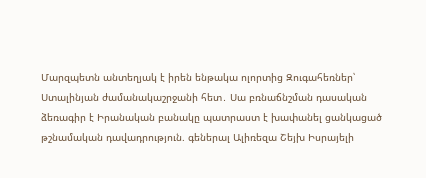Մարզպետն անտեղյակ է իրեն ենթակա ոլորտից Զուգահեռներ՝ Ստալինյան ժամանակաշրջանի հետ․ Սա բռնաճնշման դասական ձեռագիր է Իրանական բանակը պատրաստ է խափանել ցանկացած թշնամական դավադրություն. գեներալ Ալիռեզա Շեյխ Իսրայելի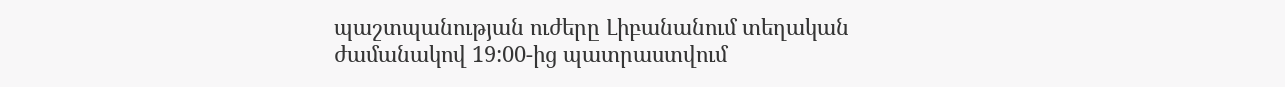պաշտպանության ուժերը Լիբանանում տեղական ժամանակով 19:00-ից պատրաստվում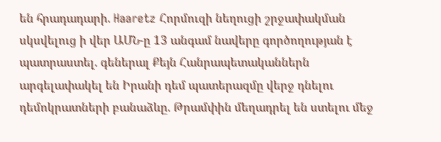են հրադադարի. Haaretz Հորմուզի նեղուցի շրջափակման սկսվելուց ի վեր ԱՄՆ-ը 13 անգամ նավերը գործողության է պատրաստել. գեներալ Քեյն Հանրապետականներն արգելափակել են Իրանի դեմ պատերազմը վերջ դնելու դեմոկրատների բանաձևը. Թրամփին մեղադրել են ստելու մեջ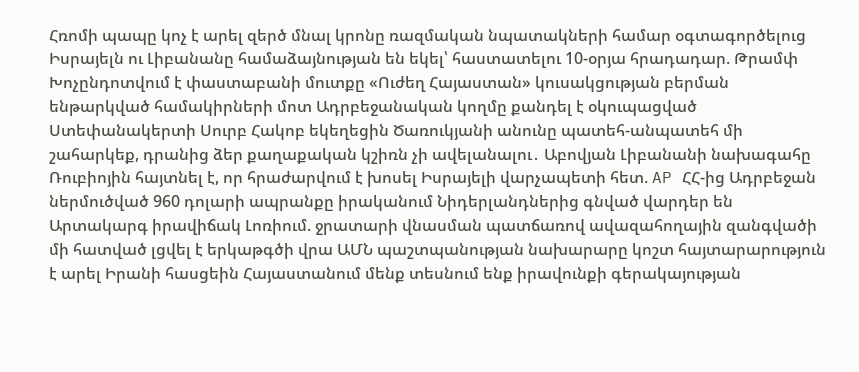Հռոմի պապը կոչ է արել զերծ մնալ կրոնը ռազմական նպատակների համար օգտագործելուց Իսրայելն ու Լիբանանը համաձայնության են եկել՝ հաստատելու 10-օրյա հրադադար. Թրամփ Խոչընդոտվում է փաստաբանի մուտքը «Ուժեղ Հայաստան» կուսակցության բերման ենթարկված համակիրների մոտ Ադրբեջանական կողմը քանդել է օկուպացված Ստեփանակերտի Սուրբ Հակոբ եկեղեցին Ծառուկյանի անունը պատեհ-անպատեհ մի շահարկեք, դրանից ձեր քաղաքական կշիռն չի ավելանալու․ Աբովյան Լիբանանի նախագահը Ռուբիոյին հայտնել է, որ հրաժարվում է խոսել Իսրայելի վարչապետի հետ. AP ՀՀ-ից Ադրբեջան ներմուծված 960 դոլարի ապրանքը իրականում Նիդերլանդներից գնված վարդեր են Արտակարգ իրավիճակ Լոռիում. ջրատարի վնասման պատճառով ավազահողային զանգվածի մի հատված լցվել է երկաթգծի վրա ԱՄՆ պաշտպանության նախարարը կոշտ հայտարարություն է արել Իրանի հասցեին Հայաստանում մենք տեսնում ենք իրավունքի գերակայության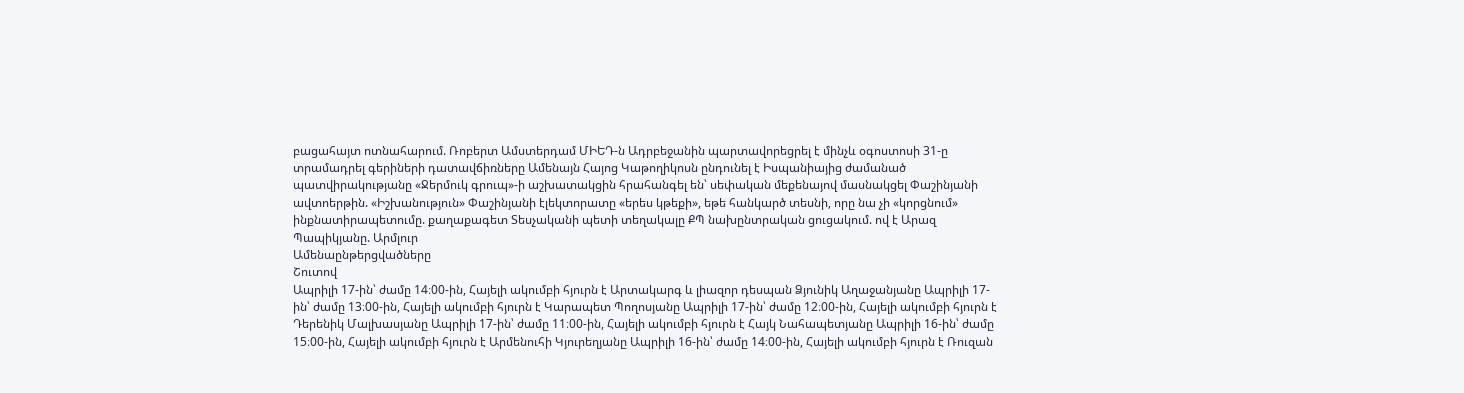բացահայտ ոտնահարում. Ռոբերտ Ամստերդամ ՄԻԵԴ-ն Ադրբեջանին պարտավորեցրել է մինչև օգոստոսի 31-ը տրամադրել գերիների դատավճիռները Ամենայն Հայոց Կաթողիկոսն ընդունել է Իսպանիայից ժամանած պատվիրակությանը «Ջերմուկ գրուպ»-ի աշխատակցին հրահանգել են՝ սեփական մեքենայով մասնակցել Փաշինյանի ավտոերթին. «Իշխանություն» Փաշինյանի էլեկտորատը «երես կթեքի», եթե հանկարծ տեսնի, որը նա չի «կորցնում» ինքնատիրապետումը. քաղաքագետ Տեսչականի պետի տեղակալը ՔՊ նախընտրական ցուցակում. ով է Արազ Պապիկյանը. Արմլուր
Ամենաընթերցվածները
Շուտով
Ապրիլի 17-ին՝ ժամը 14։00-ին, Հայելի ակումբի հյուրն է Արտակարգ և լիազոր դեսպան Ձյունիկ Աղաջանյանը Ապրիլի 17-ին՝ ժամը 13։00-ին, Հայելի ակումբի հյուրն է Կարապետ Պողոսյանը Ապրիլի 17-ին՝ ժամը 12։00-ին, Հայելի ակումբի հյուրն է Դերենիկ Մալխասյանը Ապրիլի 17-ին՝ ժամը 11։00-ին, Հայելի ակումբի հյուրն է Հայկ Նահապետյանը Ապրիլի 16-ին՝ ժամը 15։00-ին, Հայելի ակումբի հյուրն է Արմենուհի Կյուրեղյանը Ապրիլի 16-ին՝ ժամը 14։00-ին, Հայելի ակումբի հյուրն է Ռուզան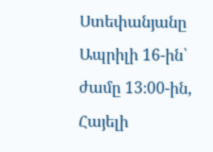Ստեփանյանը Ապրիլի 16-ին՝ ժամը 13։00-ին, Հայելի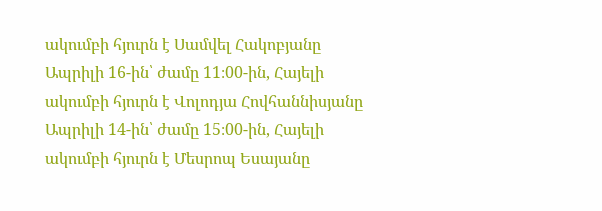ակումբի հյուրն է Սամվել Հակոբյանը Ապրիլի 16-ին՝ ժամը 11։00-ին, Հայելի ակումբի հյուրն է Վոլոդյա Հովհաննիսյանը Ապրիլի 14-ին՝ ժամը 15։00-ին, Հայելի ակումբի հյուրն է Մեսրոպ Եսայանը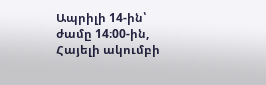Ապրիլի 14-ին՝ ժամը 14։00-ին, Հայելի ակումբի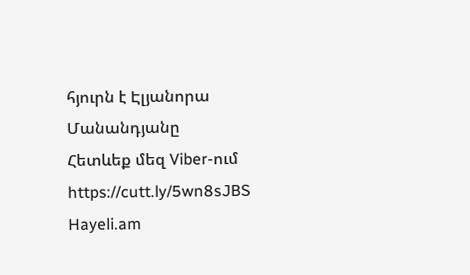հյուրն է Էլյանորա Մանանդյանը
Հետևեք մեզ Viber-ում https://cutt.ly/5wn8sJBS
Hayeli.am